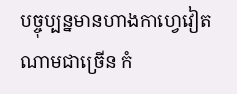បច្ចុប្បន្នមានហាងកាហ្វេវៀតណាមជាច្រើន កំ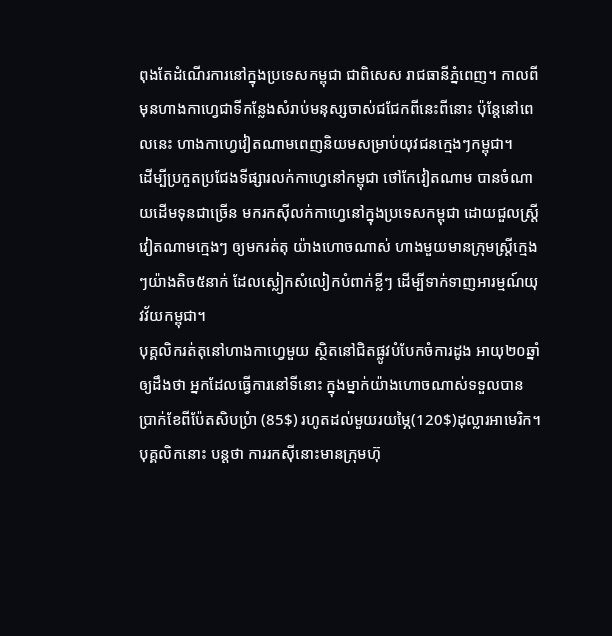ពុងតែដំណើរការនៅក្នុងប្រទេសកម្ពុជា ជាពិសេស រាជធានីភ្នំពេញ។ កាលពីមុនហាងកាហ្វេជាទីកន្លែងសំរាប់មនុស្សចាស់ជជែកពីនេះពីនោះ ប៉ុន្តែនៅពេលនេះ ហាងកាហ្វេវៀតណាមពេញនិយមសម្រាប់យុវជនក្មេងៗកម្ពុជា។
ដើម្បីប្រកួតប្រជែងទីផ្សារលក់កាហ្វេនៅកម្ពុជា ថៅកែវៀតណាម បានចំណាយដើមទុនជាច្រើន មករកស៊ីលក់កាហ្វេនៅក្នុងប្រទេសកម្ពុជា ដោយជួលស្ត្រីវៀតណាមក្មេងៗ ឲ្យមករត់តុ យ៉ាងហោចណាស់ ហាងមួយមានក្រុមស្ត្រីក្មេងៗយ៉ាងតិច៥នាក់ ដែលស្លៀកសំលៀកបំពាក់ខ្លីៗ ដើម្បីទាក់ទាញអារម្មណ៍យុវវ័យកម្ពុជា។
បុគ្គលិករត់តុនៅហាងកាហ្វេមួយ ស្ថិតនៅជិតផ្លូវបំបែកចំការដូង អាយុ២០ឆ្នាំ ឲ្យដឹងថា អ្នកដែលធ្វើការនៅទីនោះ ក្នុងម្នាក់យ៉ាងហោចណាស់ទទួលបានប្រាក់ខែពីប៉ែតសិបប្រំា (85$) រហូតដល់មួយរយម្ភៃ(120$)ដុល្លារអាមេរិក។ បុគ្គលិកនោះ បន្តថា ការរកស៊ីនោះមានក្រុមហ៊ុ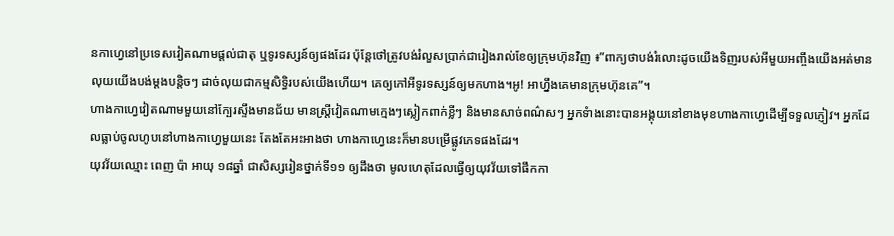នកាហ្វេនៅប្រទេសវៀតណាមផ្តល់ជាតុ ឬទូរទស្សន៍ឲ្យផងដែរ ប៉ុន្តែថៅត្រូវបង់រំលួសប្រាក់ជារៀងរាល់ខែឲ្យក្រុមហ៊ុនវិញ ៖”ពាក្យថាបង់រំលោះដូចយើងទិញរបស់អីមួយអញ្ចឹងយើងអត់មានលុយយើងបង់ម្ដងបន្តិចៗ ដាច់លុយជាកម្មសិទ្ធិរបស់យើងហើយ។ គេឲ្យកៅអីទូរទស្សន៍ឲ្យមកហាង។អូ! អាហ្នឹងគេមានក្រុមហ៊ុនគេ”។
ហាងកាហ្វេវៀតណាមមួយនៅក្បែរស្ទឹងមានជ័យ មានស្ត្រីវៀតណាមក្មេងៗស្លៀកពាក់ខ្លីៗ និងមានសាច់ពណ៌សៗ អ្នកទំាងនោះបានអង្គុយនៅខាងមុខហាងកាហ្វេដើម្បីទទួលភ្ញៀវ។ អ្នកដែលធ្លាប់ចូលហូបនៅហាងកាហ្វេមួយនេះ តែងតែអះអាងថា ហាងកាហ្វេនេះក៏មានបម្រើផ្លូវភេទផងដែរ។
យុវវ័យឈ្មោះ ពេញ ប៉ា អាយុ ១៨ឆ្នាំ ជាសិស្សរៀនថ្នាក់ទី១១ ឲ្យដឹងថា មូលហេតុដែលធ្វើឲ្យយុវវ័យទៅផឹកកា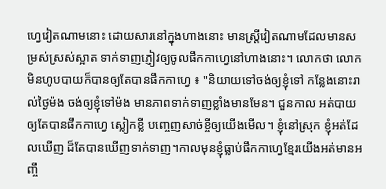ហ្វេវៀតណាមនោះ ដោយសារនៅក្នុងហាងនោះ មានស្ត្រីវៀតណាមដែលមានសម្រស់ស្រស់ស្អាត ទាក់ទាញភ្ញៀវឲ្យចូលផឹកកាហ្វេនៅហាងនោះ។ លោកថា លោកមិនហូបបាយក៏បានឲ្យតែបានផឹកកាហ្វេ ៖ "និយាយទៅចង់ឲ្យខ្ញុំទៅ កន្លែងនោះរាល់ថ្ងៃម៉ង ចង់ឲ្យខ្ញុំទៅម៉ង មានភាពទាក់ទាញខ្លាំងមានមែន។ ជួនកាល អត់បាយឲ្យតែបានផឹកកាហ្វេ ស្លៀកខ្លី បញ្ចេញសាច់ខ្ចីឲ្យយើងមើល។ ខ្ញុំនៅស្រុក ខ្ញុំអត់ដែលឃើញ ដ៏តែបានឃើញទាក់ទាញ។កាលមុនខ្ញុំធ្លាប់ផឹកកាហ្វេខ្មែរយើងអត់មានអញ្ចឹ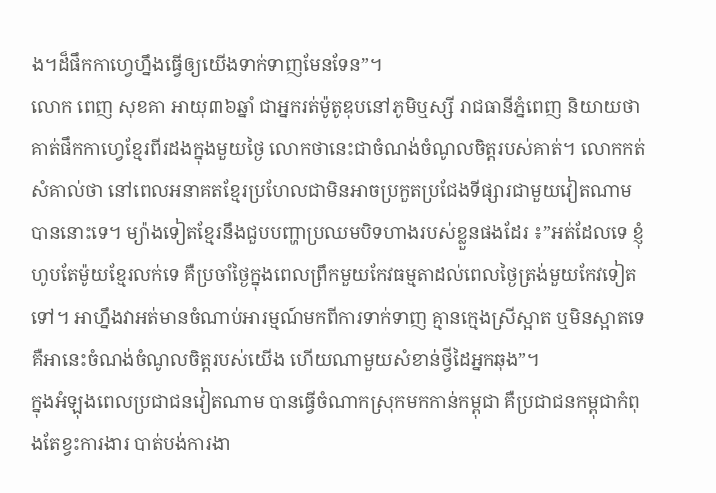ង។ដ៏ផឹកកាហ្វេហ្នឹងធ្វើឲ្យយើងទាក់ទាញមែនទែន”។
លោក ពេញ សុខគា អាយុ៣៦ឆ្នាំ ជាអ្នករត់ម៉ូតូឌុបនៅភូមិឬស្សី រាជធានីភ្នំពេញ និយាយថា គាត់ផឹកកាហ្វេខ្មែរពីរដងក្នុងមួយថ្ងៃ លោកថានេះជាចំណង់ចំណូលចិត្តរបស់គាត់។ លោកកត់សំគាល់ថា នៅពេលអនាគតខ្មែរប្រហែលជាមិនអាចប្រកួតប្រជែងទីផ្សារជាមួយវៀតណាមបាននោះទេ។ ម្យ៉ាងទៀតខ្មែរនឹងជួបបញ្ហាប្រឈមបិទហាងរបស់ខ្លួនផងដែរ ៖”អត់ដែលទេ ខ្ញុំហូបតែម៉ូយខ្មែរលក់ទេ គឺប្រចាំថ្ងៃក្នុងពេលព្រឹកមួយកែវធម្មតាដល់ពេលថ្ងៃត្រង់មួយកែវទៀតទៅ។ អាហ្នឹងវាអត់មានចំណាប់អារម្មណ៍មកពីការទាក់ទាញ គ្មានក្មេងស្រីស្អាត ឬមិនស្អាតទេ គឺអានេះចំណង់ចំណូលចិត្តរបស់យើង ហើយណាមួយសំខាន់ថ្វីដៃអ្នកឆុង”។
ក្នុងអំឡុងពេលប្រជាជនវៀតណាម បានធ្វើចំណាកស្រុកមកកាន់កម្ពុជា គឺប្រជាជនកម្ពុជាកំពុងតែខ្វះការងារ បាត់បង់ការងា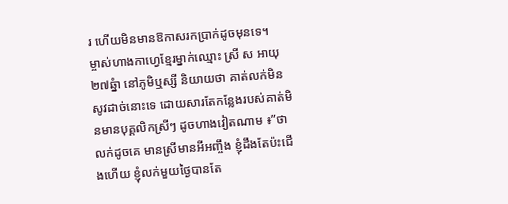រ ហើយមិនមានឱកាសរកប្រាក់ដូចមុនទេ។
ម្ចាស់ហាងកាហ្វេខ្មែរម្នាក់ឈ្មោះ ស្រី ស អាយុ២៧ឆ្នំា នៅភូមិឬស្សី និយាយថា គាត់លក់មិនសូវដាច់នោះទេ ដោយសារតែកន្លែងរបស់គាត់មិនមានបុគ្គលិកស្រីៗ ដូចហាងវៀតណាម ៖”ថាលក់ដូចគេ មានស្រីមានអីអញ្ចឹង ខ្ញុំដឹងតែប៉ះជើងហើយ ខ្ញុំលក់មួយថ្ងៃបានតែ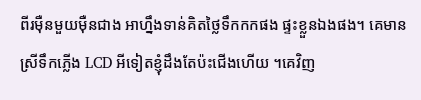ពីរម៉ឺនមួយម៉ឺនជាង អាហ្នឹងទាន់គិតថ្លៃទឹកកកផង ផ្ទះខ្លួនឯងផង។ គេមានស្រីទឹកភ្លើង LCD អីទៀតខ្ញុំដឹងតែប៉ះជើងហើយ ។គេវិញ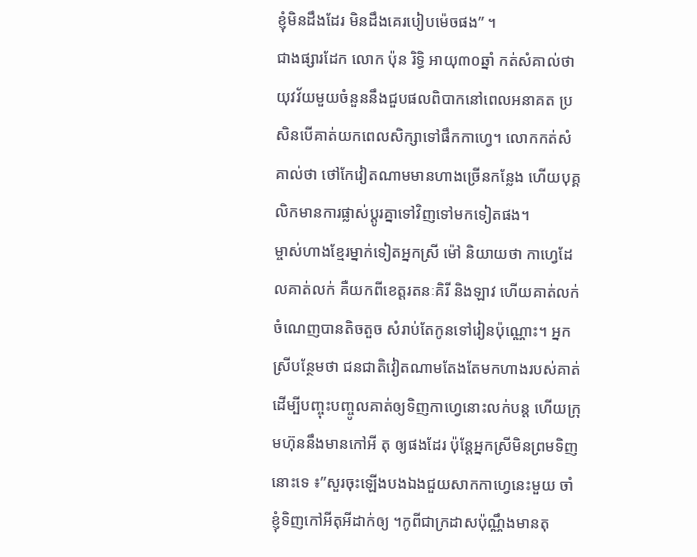ខ្ញុំមិនដឹងដែរ មិនដឹងគេរបៀបម៉េចផង” ។
ជាងផ្សារដែក លោក ប៉ុន រិទ្ធិ អាយុ៣០ឆ្នាំ កត់សំគាល់ថា យុវវ័យមួយចំនួននឹងជួបផលពិបាកនៅពេលអនាគត ប្រសិនបើគាត់យកពេលសិក្សាទៅផឹកកាហ្វេ។ លោកកត់សំគាល់ថា ថៅកែវៀតណាមមានហាងច្រើនកន្លែង ហើយបុគ្គលិកមានការផ្លាស់ប្តូរគ្នាទៅវិញទៅមកទៀតផង។
ម្ចាស់ហាងខ្មែរម្នាក់ទៀតអ្នកស្រី ម៉ៅ និយាយថា កាហ្វេដែលគាត់លក់ គឺយកពីខេត្តរតនៈគិរី និងឡាវ ហើយគាត់លក់ចំណេញបានតិចតួច សំរាប់តែកូនទៅរៀនប៉ុណ្ណោះ។ អ្នកស្រីបន្ថែមថា ជនជាតិវៀតណាមតែងតែមកហាងរបស់គាត់ ដើម្បីបញ្ចុះបញ្ចូលគាត់ឲ្យទិញកាហ្វេនោះលក់បន្ត ហើយក្រុមហ៊ុននឹងមានកៅអី តុ ឲ្យផងដែរ ប៉ុន្តែអ្នកស្រីមិនព្រមទិញនោះទេ ៖”សួរចុះឡើងបងឯងជួយសាកកាហ្វេនេះមួយ ចាំខ្ញុំទិញកៅអីតុអីដាក់ឲ្យ ។កូពីជាក្រដាសប៉ុណ្ណឹងមានតុ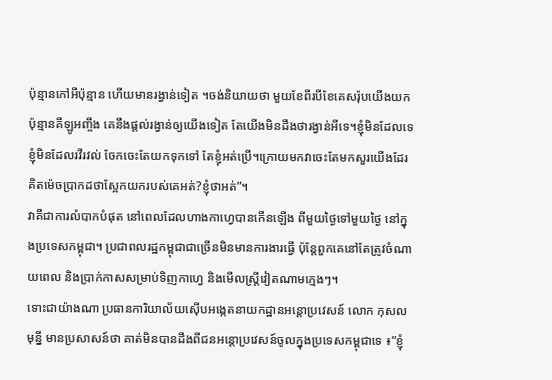ប៉ុន្មានកៅអីប៉ុន្មាន ហើយមានរង្វាន់ទៀត ។ចង់និយាយថា មួយខែពីរបីខែគេសរ៉ុបយើងយកប៉ុន្មានគីឡូអញ្ចឹង គេនឹងផ្ដល់រង្វាន់ឲ្យយើងទៀត តែយើងមិនដឹងថារង្វាន់អីទេ។ខ្ញុំមិនដែលទេ ខ្ញុំមិនដែលរវីរវល់ ចែកចេះតែយកទុកទៅ តែខ្ញុំអត់ប្រើ។ក្រោយមកវាចេះតែមកសួរយើងដែរ គិតម៉េចប្រាកដថាស្អែកយករបស់គេអត់?ខ្ញុំថាអត់”។
វាគឺជាការលំបាកបំផុត នៅពេលដែលហាងកាហ្វេបានកើនឡើង ពីមួយថ្ងៃទៅមួយថ្ងៃ នៅក្នុងប្រទេសកម្ពុជា។ ប្រជាពលរដ្ឋកម្ពុជាជាច្រើនមិនមានការងារធ្វើ ប៉ុន្តែពួកគេនៅតែត្រូវចំណាយពេល និងប្រាក់កាសសម្រាប់ទិញកាហ្វេ និងមើលស្រ្តីវៀតណាមក្មេងៗ។
ទោះជាយ៉ាងណា ប្រធានការិយាល័យស៊ើបអង្កេតនាយកដ្ឋានអន្តោប្រវេសន៍ លោក កុសល មុន្នី មានប្រសាសន៍ថា គាត់មិនបានដឹងពីជនអន្តោប្រវេសន៍ចូលក្នុងប្រទេសកម្ពុជាទេ ៖”ខ្ញុំ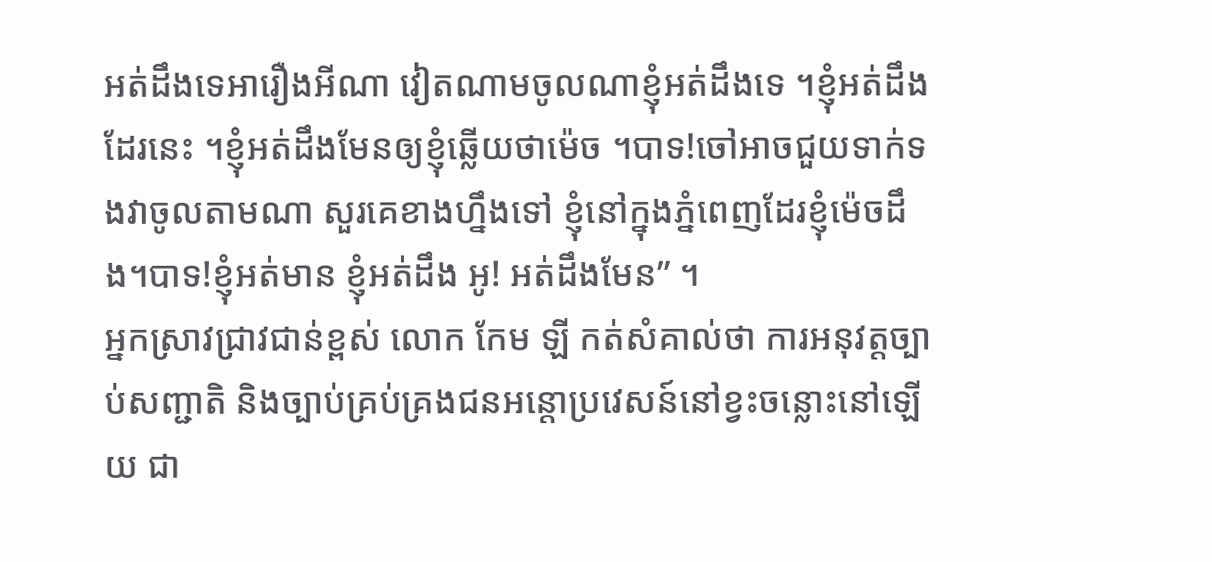អត់ដឹងទេអារឿងអីណា វៀតណាមចូលណាខ្ញុំអត់ដឹងទេ ។ខ្ញុំអត់ដឹងដែរនេះ ។ខ្ញុំអត់ដឹងមែនឲ្យខ្ញុំឆ្លើយថាម៉េច ។បាទ!ចៅអាចជួយទាក់ទងវាចូលតាមណា សួរគេខាងហ្នឹងទៅ ខ្ញុំនៅក្នុងភ្នំពេញដែរខ្ញុំម៉េចដឹង។បាទ!ខ្ញុំអត់មាន ខ្ញុំអត់ដឹង អូ! អត់ដឹងមែន” ។
អ្នកស្រាវជ្រាវជាន់ខ្ពស់ លោក កែម ឡី កត់សំគាល់ថា ការអនុវត្តច្បាប់សញ្ជាតិ និងច្បាប់គ្រប់គ្រងជនអន្តោប្រវេសន៍នៅខ្វះចន្លោះនៅឡើយ ជា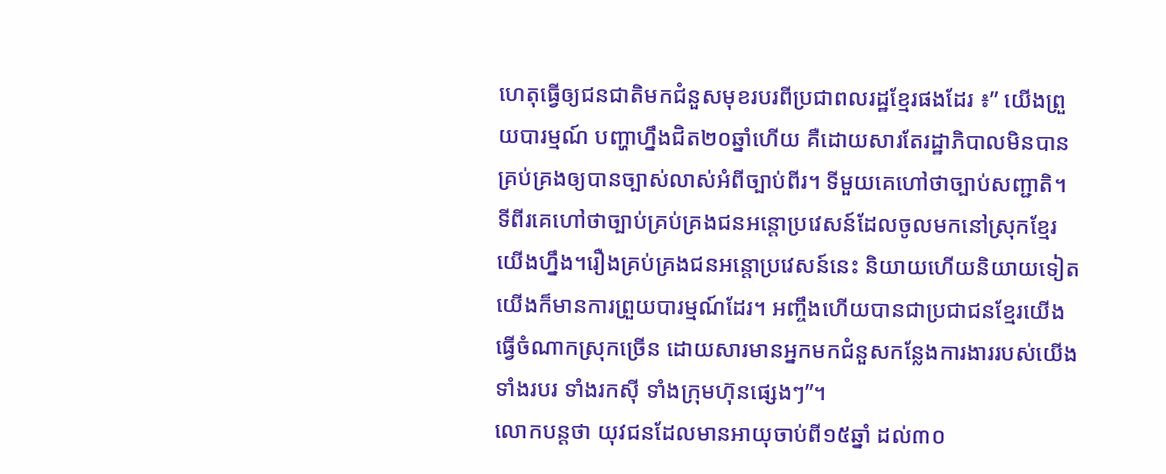ហេតុធ្វើឲ្យជនជាតិមកជំនួសមុខរបរពីប្រជាពលរដ្ឋខ្មែរផងដែរ ៖” យើងព្រួយបារម្មណ៍ បញ្ហាហ្នឹងជិត២០ឆ្នាំហើយ គឺដោយសារតែរដ្ឋាភិបាលមិនបានគ្រប់គ្រងឲ្យបានច្បាស់លាស់អំពីច្បាប់ពីរ។ ទីមួយគេហៅថាច្បាប់សញ្ជាតិ។ ទីពីរគេហៅថាច្បាប់គ្រប់គ្រងជនអន្តោប្រវេសន៍ដែលចូលមកនៅស្រុកខ្មែរយើងហ្នឹង។រឿងគ្រប់គ្រងជនអន្តោប្រវេសន៍នេះ និយាយហើយនិយាយទៀត យើងក៏មានការព្រួយបារម្មណ៍ដែរ។ អញ្ចឹងហើយបានជាប្រជាជនខ្មែរយើងធ្វើចំណាកស្រុកច្រើន ដោយសារមានអ្នកមកជំនួសកន្លែងការងាររបស់យើងទាំងរបរ ទាំងរកស៊ី ទាំងក្រុមហ៊ុនផ្សេងៗ”។
លោកបន្តថា យុវជនដែលមានអាយុចាប់ពី១៥ឆ្នាំ ដល់៣០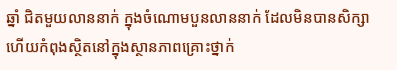ឆ្នាំ ជិតមួយលាននាក់ ក្នុងចំណោមបួនលាននាក់ ដែលមិនបានសិក្សា ហើយកំពុងស្ថិតនៅក្នុងស្ថានភាពគ្រោះថ្នាក់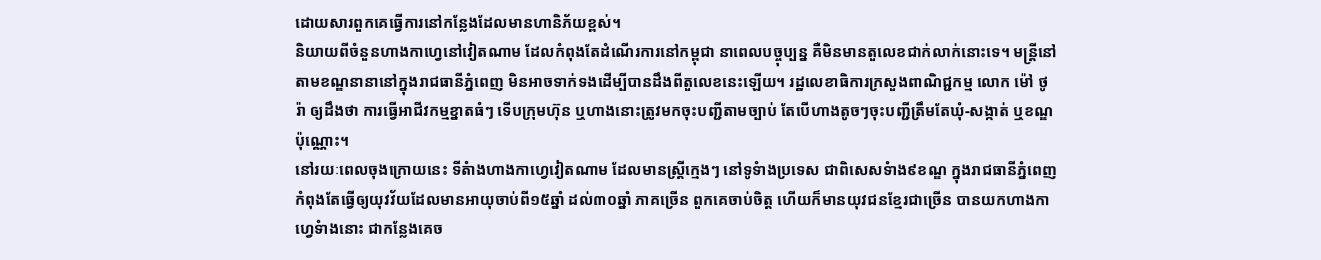ដោយសារពួកគេធ្វើការនៅកន្លែងដែលមានហានិភ័យខ្ពស់។
និយាយពីចំនួនហាងកាហ្វេនៅវៀតណាម ដែលកំពុងតែដំណើរការនៅកម្ពុជា នាពេលបច្ចុប្បន្ន គឺមិនមានតួលេខជាក់លាក់នោះទេ។ មន្ត្រីនៅតាមខណ្ឌនានានៅក្នុងរាជធានីភ្នំពេញ មិនអាចទាក់ទងដើម្បីបានដឹងពីតួលេខនេះឡើយ។ រដ្ឋលេខាធិការក្រសួងពាណិជ្ជកម្ម លោក ម៉ៅ ថូរ៉ា ឲ្យដឹងថា ការធ្វើអាជីវកម្មខ្នាតធំៗ ទើបក្រុមហ៊ុន ឬហាងនោះត្រូវមកចុះបញ្ជីតាមច្បាប់ តែបើហាងតូចៗចុះបញ្ជីត្រឹមតែឃុំ-សង្កាត់ ឬខណ្ឌប៉ុណ្ណោះ។
នៅរយៈពេលចុងក្រោយនេះ ទីតំាងហាងកាហ្វេវៀតណាម ដែលមានស្ត្រីក្មេងៗ នៅទូទំាងប្រទេស ជាពិសេសទំាង៩ខណ្ឌ ក្នុងរាជធានីភ្នំពេញ កំពុងតែធ្វើឲ្យយុវវ័យដែលមានអាយុចាប់ពី១៥ឆ្នាំ ដល់៣០ឆ្នាំ ភាគច្រើន ពួកគេចាប់ចិត្ត ហើយក៏មានយុវជនខ្មែរជាច្រើន បានយកហាងកាហ្វេទំាងនោះ ជាកន្លែងគេច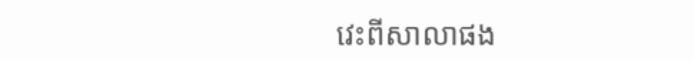វេះពីសាលាផង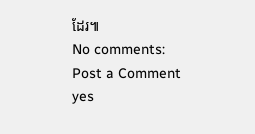ដែរ៕
No comments:
Post a Comment
yes